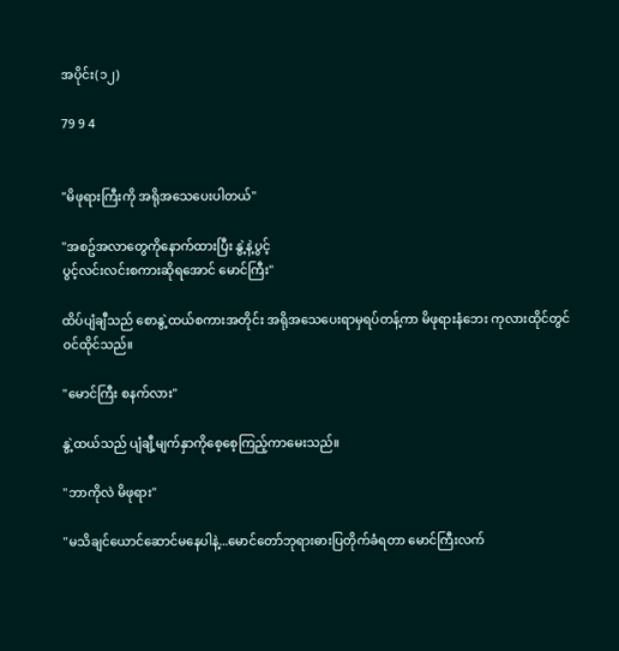အပိုင်း(၁၂)

79 9 4


"မိဖုရားကြီးကို အရိုအသေပေးပါတယ်"

"အစဥ်အလာတွေကိုနောက်ထားပြီး နွဲ့နဲ့ပွင့်
ပွင့်လင်းလင်းစကားဆိုရအောင် မောင်ကြီး"

ထိပ်ပျံချီသည် စောနွဲ့ထယ်စကားအတိုင်း အရိုအသေပေးရာမှရပ်တန့်ကာ မိဖုရားနံဘေး ကုလားထိုင်တွင်ဝင်ထိုင်သည်။

"မောင်ကြီး စနက်လား"

နွဲ့ထယ်သည် ပျံချီ့မျက်နှာကိုစေ့စေ့ကြည့်ကာမေးသည်။

"ဘာကိုလဲ မိဖုရား"

"မသိချင်ယောင်ဆောင်မနေပါနဲ့...မောင်တော်ဘုရားဓားပြတိုက်ခံရတာ မောင်ကြီးလက်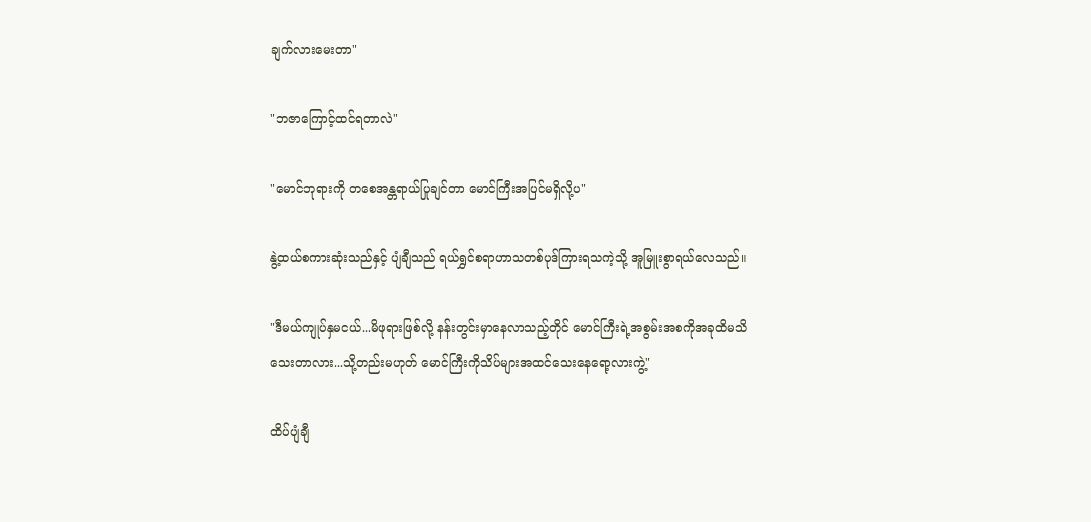ချက်လားမေးတာ"

"ဘဇာကြောင့်ထင်ရတာလဲ"

"မောင်ဘုရားကို တစေအန္တရာယ်ပြုချင်တာ မောင်ကြီးအပြင်မရှိလို့ပ"

နွဲ့ထယ်စကားဆုံးသည်နှင့် ပျံချီသည် ရယ်ရွှင်စရာဟာသတစ်ပုဒ်ကြားရသကဲ့သို့ အူမြူးစွာရယ်လေသည်။

"ဒီမယ်ကျုပ်နှမငယ်...မိဖုရားဖြစ်လို့ နန်းတွင်းမှာနေလာသည့်တိုင် မောင်ကြီးရဲ့အစွမ်းအစကိုအခုထိမသိသေးတာလား...သို့တည်းမဟုတ် မောင်ကြီးကိုသိပ်များအထင်သေးနေရော့လားကွဲ့"

ထိပ်ပျံချီ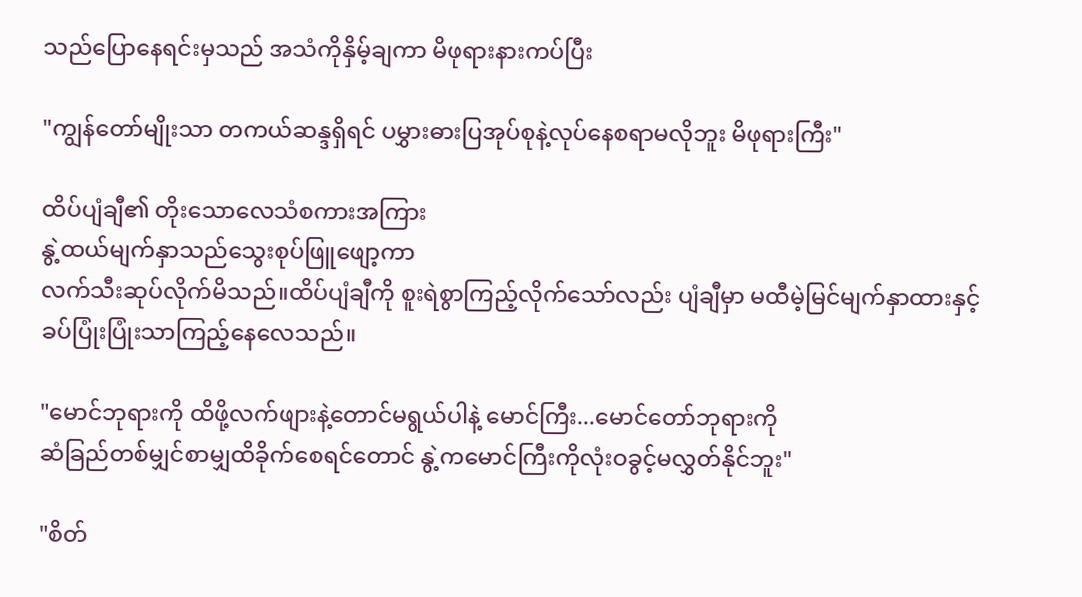သည်ပြောနေရင်းမှသည် အသံကိုနှိမ့်ချကာ မိဖုရားနားကပ်ပြီး

"ကျွန်တော်မျိုးသာ တကယ်ဆန္ဒရှိရင် ပမွှားဓားပြအုပ်စုနဲ့လုပ်နေစရာမလိုဘူး မိဖုရားကြီး"

ထိပ်ပျံချီ၏ တိုးသောလေသံစကားအကြား
နွဲ့ထယ်မျက်နှာသည်သွေးစုပ်ဖြူဖျော့ကာ
လက်သီးဆုပ်လိုက်မိသည်။ထိပ်ပျံချီကို စူးရဲစွာကြည့်လိုက်သော်လည်း ပျံချီမှာ မထီမဲ့မြင်မျက်နှာထားနှင့် ခပ်ပြုံးပြုံးသာကြည့်နေလေသည်။

"မောင်ဘုရားကို ထိဖို့လက်ဖျားနဲ့တောင်မရွယ်ပါနဲ့ မောင်ကြီး...မောင်တော်ဘုရားကို
ဆံခြည်တစ်မျှင်စာမျှထိခိုက်စေရင်တောင် နွဲ့ကမောင်ကြီးကိုလုံးဝခွင့်မလွှတ်နိုင်ဘူး"

"စိတ်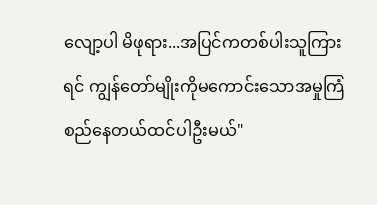လျော့ပါ မိဖုရား...အပြင်ကတစ်ပါးသူကြားရင် ကျွန်တော်မျိုးကိုမကောင်းသောအမှုကြံစည်နေတယ်ထင်ပါဦးမယ်"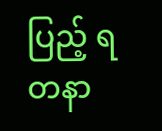ပြည့် ရတနာ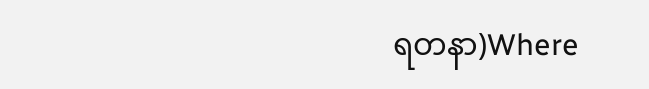ရတနာ)Where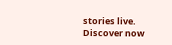stories live. Discover now